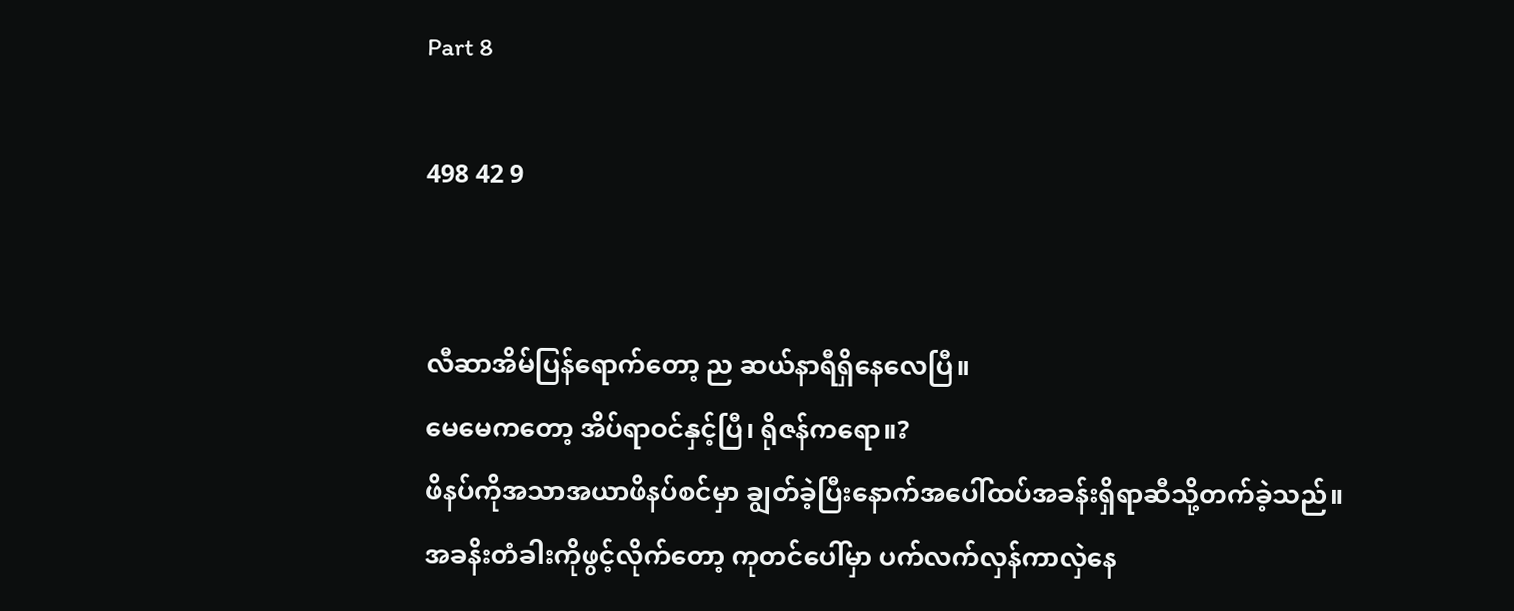Part 8

498 42 9


လီဆာအိမ်ပြန်ရောက်တော့ ည ဆယ်နာရီရှိနေလေပြီ။
မေမေကတော့ အိပ်ရာဝင်နှင့်ပြီ၊ ရိုဇန်ကရော။?
ဖိနပ်ကိုအသာအယာဖိနပ်စင်မှာ ချွတ်ခဲ့ပြီးနောက်အပေါ်ထပ်အခန်းရှိရာဆီသို့တက်ခဲ့သည်။
အခနိးတံခါးကိုဖွင့်လိုက်တော့ ကုတင်ပေါ်မှာ ပက်လက်လှန်ကာလှဲနေ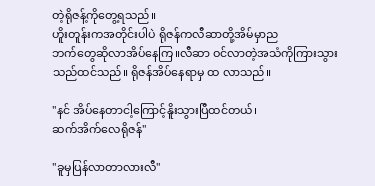တဲ့ရိုဇန့်ကိုတွေ့ရသည်။
ဟိူးတူန်းကအတိုင်းပါပဲ ရိုဇန်ကလီဆာတို့အိမ်မှာည
ဘက်တွေဆိုလာအိပ်နေကြ။လီဆာ ဝင်လာတဲ့အသံကိုကြားသွားသည်ထင်သည်။ ရိုဇန်အိပ်နေရာမှ ထ လာသည်။

''နင် အိပ်နေတာငါ့ကြောင့်နိူးသွားပြီထင်တယ်၊
ဆက်အိက်လေရိုဇန်''

''ခူမှပြန်လာတာလားလီ''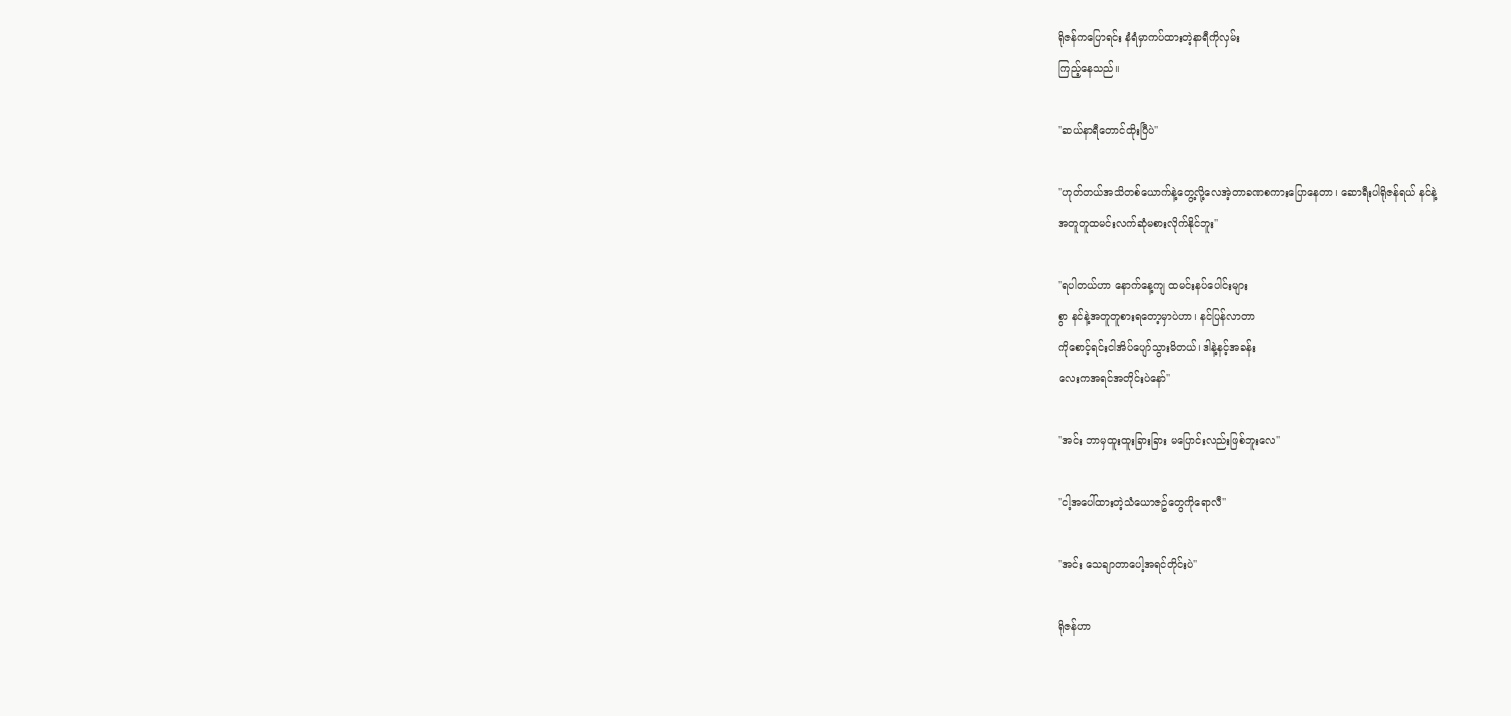ရိုဇန်ကပြောရင်း နံရံမှာကပ်ထားတဲ့နာရီကိုလှမ်း
ကြည့်နေသည်။

''ဆယ်နာရီတောင်ထိုးပြီပဲ''

''ဟုတ်တယ်အသိတစ်ယောက်နဲ့တွေ့လို့လေအဲ့တာခဏစကားပြောနေတာ၊ ဆောရီးပါရိုဇန်ရယ် နင်နဲ့
အတူတူထမင်းလက်ဆုံမစားလိုက်နိုင်ဘူး''

''ရပါတယ်ဟာ နောက်နေ့ကျ ထမင်းနပ်ပေါင်းများ
စွာ နင်နဲ့အတူတူစားရတော့မှာပဲဟာ၊ နင်ပြန်လာတာ
ကိုစောင့်ရင်းငါအိပ်ပျော်သွားမိတယ်၊ ဒါနဲ့နင့်အခန်း
လေးကအရင်အတိုင်းပဲနော်''

''အင်း ဘာမှထူးထူးခြားခြား မပြောင်းလည်းဖြစ်ဘူးလေ''

''ငါ့အပေါ်ထားတဲ့သံယောဇဥ်တွေကိုရောလီ''

''အင်း သေချာတာပေါ့အရင်တိုင်းပဲ''

ရိုဇန်ဟာ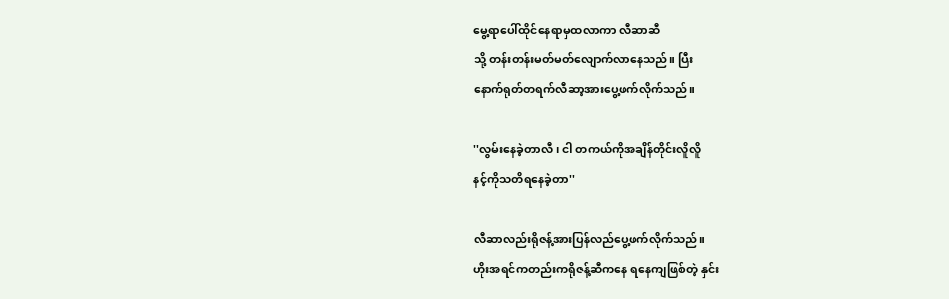မွေ့ရာပေါ်ထိုင်နေရာမှထလာကာ လီဆာဆီ
သို့ တန်းတန်းမတ်မတ်လျောက်လာနေသည်။ ပြီး
နောက်ရုတ်တရက်လီဆာ့အားပွေ့ဖက်လိုက်သည်။

''လွမ်းနေခဲ့တာလီ ၊ ငါ တကယ်ကိုအချိန်တိုင်းလိူလိူ
နင့်ကိုသတိရနေခဲ့တာ''

လီဆာလည်းရိုဇန့်အားပြန်လည်ပွေ့ဖက်လိုက်သည်။
ဟိုးအရင်ကတည်းကရိုဇန့်ဆီကနေ ရနေကျဖြစ်တဲ့ နှင်း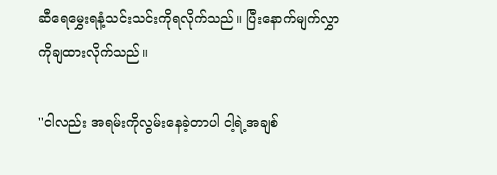ဆီရေမွှေးရနံ့သင်းသင်းကိုရလိုက်သည်။ ပြီးနောက်မျက်လွှာကိုချထားလိုက်သည်။

''ငါလည်း အရမ်းကိုလွမ်းနေခဲ့တာပါ ငါ့ရဲ့အချစ်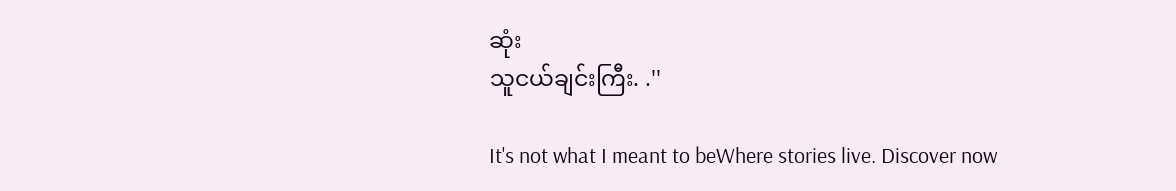ဆုံး
သူငယ်ချင်းကြီး. .''

It's not what I meant to beWhere stories live. Discover now